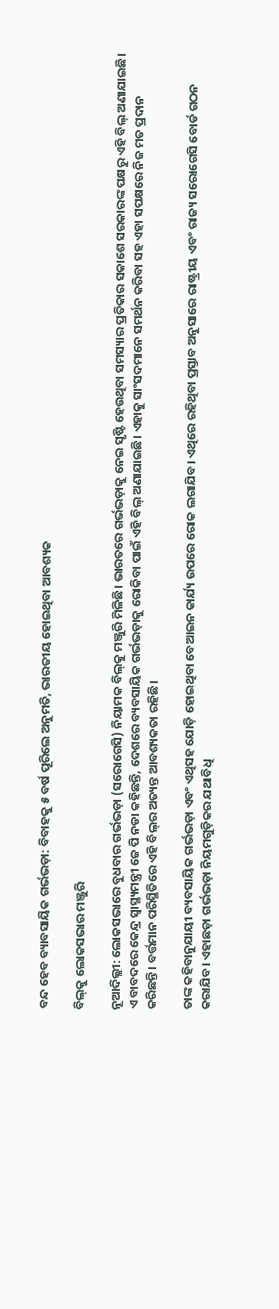ବନ୍ଦ ହେବ ବ୍ୟାବସାୟିକ ଗର୍ଭଭଡ଼ା: ବିବାହକୁ ୫ ବର୍ଷ ପୂରିଲେ ଅନୁମତି, ଭାରତୀୟ ହୋଇଥିବା ଆବଶ୍ୟକ

ବିଲ୍‌କୁ ଲୋକସଭାର ମଞ୍ଜୁରି

ନୂଆଦିଲ୍ଲୀ: ଲୋକସଭାରେ ବୁଧବାର ଗର୍ଭଭଡ଼ା (ସରେ‌ାଗେସି) ନିୟାମକ ବିଲ୍‌କୁ ମଞ୍ଜୁରି ମିଳିଛି। ଭାରତରେ ଗର୍ଭଭଡ଼ାକୁ ନେଇ ସୃଷ୍ଟି ହେଉଥିବା ସମସ୍ୟାର ପ୍ରତିକାର ସକାଶେ ସରକାରଙ୍କ ପକ୍ଷରୁ ଏହି ବିଲ୍‌ ଅଣାଯାଇଛି। ଏ ବାବଦ‌ରେ କେନ୍ଦ୍ର ସ୍ବାସ୍ଥ୍ୟମନ୍ତ୍ରୀ ଜେ ପି ନଡା କହିଛନ୍ତି, ଦେଶରେ ବ୍ୟବସାୟିକ ଗର୍ଭଭଡ଼ାକୁ ରୋକିବା ପାଇଁ ଏହି ବିଲ୍‌ ଅଣାଯାଇଛି। ଏହାକୁ ସାଂସଦମାନେ ସମର୍ଥନ କରିବା ସହ ଏହା ସପକ୍ଷରେ ନିଜ ମତ ପ୍ରଦାନ କରିଛନ୍ତି। ବର୍ତ୍ତମାନ ପରିସ୍ଥିତିରେ ଏହି ବିଲ୍‌ର ଅତ୍ୟନ୍ତ ଆବଶ୍ୟକତା ରହିଛି।

ତାଙ୍କ କହିବାନୁଯାୟୀ ବ୍ୟବସାୟିକ ଗର୍ଭଭଡ଼ା ଏବଂ ଏଥିସହ ଯୋଡ଼ି ହୋଇଥିବା ବେଆଇନ କାର୍ଯ୍ୟ ଉପରେ ରୋକ ଲଗାଯିବ। ଏଥିରେ ରହିଥିବା ପ୍ରସ୍ତାବ ଅନୁସାରେ ରାଷ୍ଟ୍ରୀୟ ଏବଂ ରାଜ୍ୟ ସରୋଗେସି ବୋର୍ଡ ଗଠନ କରାଯିବ। ଏହାଛଡ଼ା ଗର୍ଭଭଡ଼ା ନିୟମଗୁଡ଼ିକର ଯଥାବିଧି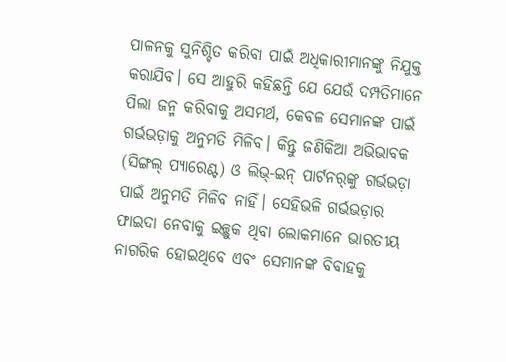ପାଳନକୁ ସୁନିଶ୍ଚିତ କରିବା ପାଇଁ ଅଧିକାରୀମାନଙ୍କୁ ନିଯୁକ୍ତ କରାଯିବ। ସେ ଆହୁରି କହିଛନ୍ତି ଯେ ଯେଉଁ ଦମ୍ପତିମାନେ ପିଲା ଜନ୍ମ କରିବାକୁ ଅସମର୍ଥ, କେବଳ ‌ସେମାନଙ୍କ ପାଇଁ ଗର୍ଭଭଡ଼ାକୁ ଅନୁମତି ମିଳିବ। କିନ୍ତୁ ଜଣିକିଆ ଅଭିଭାବକ (ସିଙ୍ଗଲ୍‌ ପ୍ୟାରେଣ୍ଟ) ଓ ଲିଭ୍‌-ଇନ୍‌ ପାର୍ଟନର୍‌ଙ୍କୁ ଗର୍ଭଭଡ଼ା ପାଇଁ ଅନୁମତି ମିଳିବ ନାହିଁ। ସେହିଭଳି ଗର୍ଭଭଡ଼ାର ଫାଇଦା ନେବାକୁ ଇଚ୍ଛୁକ ଥିବା ଲୋକମାନେ ଭାରତୀୟ ନାଗରିକ ହୋଇଥିବେ ଏବଂ ସେମାନଙ୍କ ବିବାହକୁ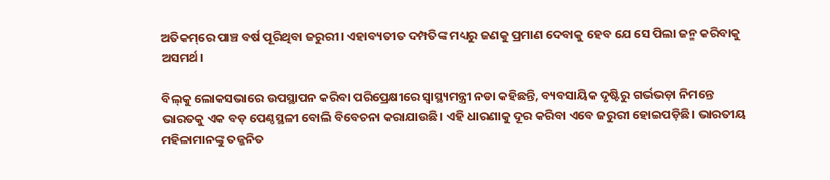ଅତିକମ୍‌ରେ ପାଞ୍ଚ ବର୍ଷ ପୂରିଥିବା ଜରୁରୀ। ଏହାବ୍ୟତୀତ ଦମ୍ପତିଙ୍କ ମଧ୍ୟରୁ ଜଣକୁ ପ୍ରମାଣ ଦେବାକୁ ହେବ ଯେ ସେ ପିଲା ଜନ୍ମ କରିବାକୁ ଅସମର୍ଥ।

ବିଲ୍‌କୁ ଲୋକସଭାରେ ଉପସ୍ଥାପନ କରିବା ପରିପ୍ରେକ୍ଷୀରେ ସ୍ବାସ୍ଥ୍ୟମନ୍ତ୍ରୀ ନଡା କହିଛନ୍ତି, ବ୍ୟବସାୟିକ ଦୃଷ୍ଟିରୁ ଗର୍ଭଭଡ଼ା ନିମନ୍ତେ ଭାରତକୁ ଏକ ବଡ଼ ପେଣ୍ଠସ୍ଥଳୀ ବୋଲି ବିବେଚନା କରାଯାଉଛି। ଏହି ଧାରଣାକୁ ଦୂର କରିବା ଏବେ ଜରୁରୀ ହୋଇପଡ଼ିଛି। ଭାରତୀୟ ମହିଳାମାନଙ୍କୁ ତଜ୍ଜନିତ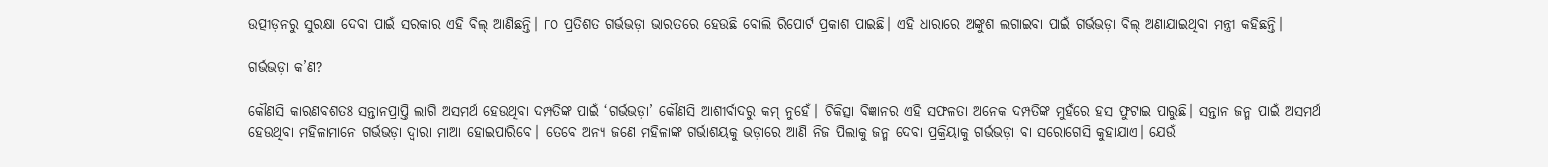ଉତ୍ପୀଡ଼ନରୁ ସୁରକ୍ଷା ଦେବା ପାଇଁ ସରକାର ଏହି ବିଲ୍ ଆଣିଛନ୍ତି। ୮୦ ପ୍ରତିଶତ ଗର୍ଭଭଡ଼ା ଭାରତରେ ହେଉଛି ବୋଲି ରିପୋର୍ଟ ପ୍ରକାଶ ପାଇଛି। ଏହି ଧାରାରେ ଅଙ୍କୁଶ ଲଗାଇବା ପାଇଁ ଗର୍ଭଭଡ଼ା ବିଲ୍‌ ଅଣାଯାଇଥିବା ମନ୍ତ୍ରୀ କହିଛନ୍ତି।

ଗର୍ଭଭଡ଼ା‌ କ’ଣ?

କୌଣସି କାରଣବଶତଃ ସନ୍ତାନପ୍ରାପ୍ତି ଲାଗି ଅସମର୍ଥ ହେଉଥିବା ଦମ୍ପତିଙ୍କ ପାଇଁ ‘ଗର୍ଭଭଡ଼ା’ କୌଣସି ଆଶୀର୍ବାଦରୁ କମ୍‌ ନୁହେଁ। ଚିକିତ୍ସା ବିଜ୍ଞାନର ଏହି ସଫଳତା ଅନେକ ଦମ୍ପତିଙ୍କ ମୁହଁରେ ହସ ଫୁଟାଇ ପାରୁଛି। ସନ୍ତାନ ଜନ୍ମ ପାଇଁ ଅସମର୍ଥ ହେଉଥିବା ମହିଳାମାନେ ଗର୍ଭଭଡ଼ା ଦ୍ବାରା ମା‌ଆ ହୋଇପାରିବେ। ତେବେ ଅନ୍ୟ ଜଣେ ମହିଳାଙ୍କ ଗର୍ଭାଶୟକୁ ଭଡ଼ାରେ ଆଣି ନିଜ ପିଲାକୁ ଜନ୍ମ ଦେବା ପ୍ରକ୍ରିୟାକୁ ଗର୍ଭଭଡ଼ା ବା ସରୋଗେସି କୁହାଯାଏ। ଯେଉଁ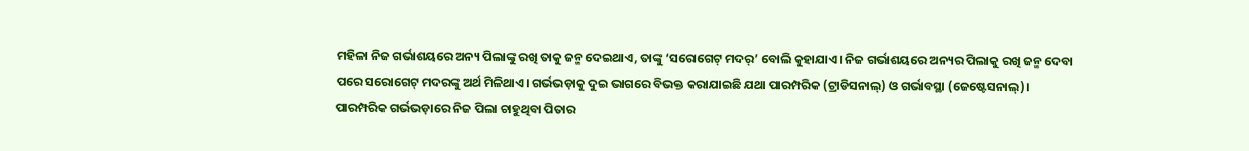ମହିଳା ନିଜ ଗର୍ଭାଶୟରେ ଅନ୍ୟ ପିଲାଙ୍କୁ ରଖି ତାକୁ ଜନ୍ମ ଦେଇଥାଏ, ତାଙ୍କୁ ‘ସରୋଗେଟ୍‌ ମଦର୍‌’ ବୋଲି କୁହାଯାଏ। ନିଜ ଗର୍ଭାଶୟରେ ଅନ୍ୟର ପିଲାକୁ ରଖି ଜନ୍ମ ଦେବା ପରେ ସରୋଗେଟ୍‌ ମଦରଙ୍କୁ ଅର୍ଥ ମିଳିଥାଏ। ଗର୍ଭଭଡ଼ାକୁ ଦୁଇ ଭାଗରେ ବିଭକ୍ତ କରାଯାଇଛି ଯଥା ପାରମ୍ପରିକ (ଟ୍ରାଡିସନାଲ୍‌) ଓ ଗର୍ଭାବସ୍ଥା (ଜେଷ୍ଟେସନାଲ୍‌)। ପାରମ୍ପରିକ ଗର୍ଭଭଡ଼ାରେ ନିଜ ପିଲା ଚାହୁଥିବା ପିତାର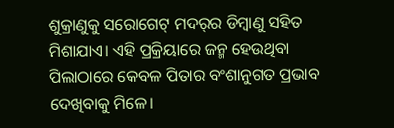ଶୁକ୍ରାଣୁକୁ ସରୋଗେଟ୍‌ ମଦର୍‌ର ଡିମ୍ବାଣୁ ସହିତ ମିଶାଯାଏ। ଏହି ପ୍ରକ୍ରିୟାରେ ଜନ୍ମ ହେଉଥିବା ପିଲାଠାରେ କେବଳ ପିତାର ବଂଶାନୁଗତ ପ୍ରଭାବ ଦେଖିବାକୁ ମିଳେ।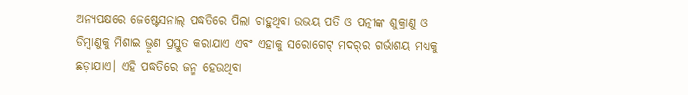ଅନ୍ୟପକ୍ଷରେ ଜେଷ୍ଟେସନାଲ୍‌ ପଦ୍ଧତିରେ ପିଲା ଚାହୁଥିବା ଉଭୟ ପତି ଓ ପତ୍ନୀଙ୍କ ଶୁକ୍ରାଣୁ ଓ ଡିମ୍ବାଣୁକୁ ମିଶାଇ ଭ୍ରୂଣ ପ୍ରସ୍ତୁତ କରାଯାଏ ଏବଂ ଏହାକୁ ସରୋଗେଟ୍‌ ମଦର୍‌ର ଗର୍ଭାଶୟ ମଧ୍ୟକୁ ଛଡ଼ାଯାଏ। ଏହି ପଦ୍ଧତିରେ ଜନ୍ମ ହେଉଥିବା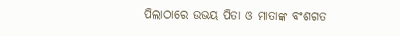ପିଲାଠାରେ ଉଭୟ ପିତା ଓ ମାତାଙ୍କ ବଂଶଗତ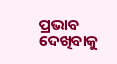ପ୍ରଭାବ ଦେଖିବାକୁ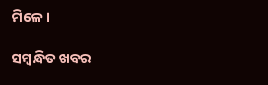ମିଳେ।

ସମ୍ବନ୍ଧିତ ଖବର